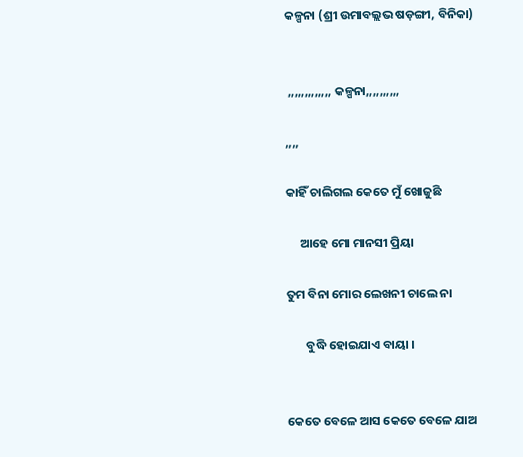କଳ୍ପନା (ଶ୍ରୀ ଉମାବଲ୍ଲଭ ଷଡ଼ଙ୍ଗୀ, ବିନିକା)


 ,,,,,,,,,,,,, କଳ୍ପନା,,,,,,,,,,

,,,,

କାହିଁ ଚାଲିଗଲ କେତେ ମୁଁ ଖୋଜୁଛି

     ଆହେ ମୋ ମାନସୀ ପ୍ରିୟା

ତୁମ ବିନା ମୋର ଲେଖନୀ ଚାଲେ ନା

       ବୁଦ୍ଧି ହୋଇଯାଏ ବାୟା ।


କେତେ ବେଳେ ଆସ କେତେ ବେଳେ ଯାଅ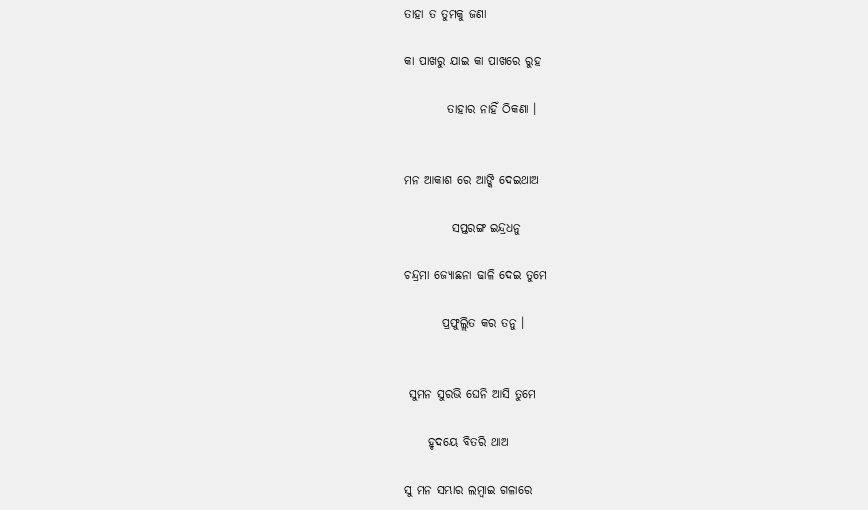ତାହା ତ ତୁମକୁ ଜଣା

କା ପାଖରୁ ଯାଇ କା ପାଖରେ ରୁହ

         ତାହାର ନାହିଁ ଠିକଣା ।


ମନ ଆକାଶ ରେ ଆଙ୍କି ଦେଇଥାଅ

          ସପ୍ତରଙ୍ଗ ଇନ୍ଦ୍ରଧନୁ

ଚନ୍ଦ୍ରମା ଜ୍ୟୋଛନା ଢାଳି ଦେଇ ତୁମେ

        ପ୍ରଫୁଲ୍ଲିତ କର ତନୁ ।


 ସୁମନ ସୁରଭି ଘେନି ଆସି ତୁମେ

     ହୃଦୟେ ବିତରି ଥାଅ

ସୁ ମନ ସମ୍ଭାର ଲମ୍ବାଇ ଗଳାରେ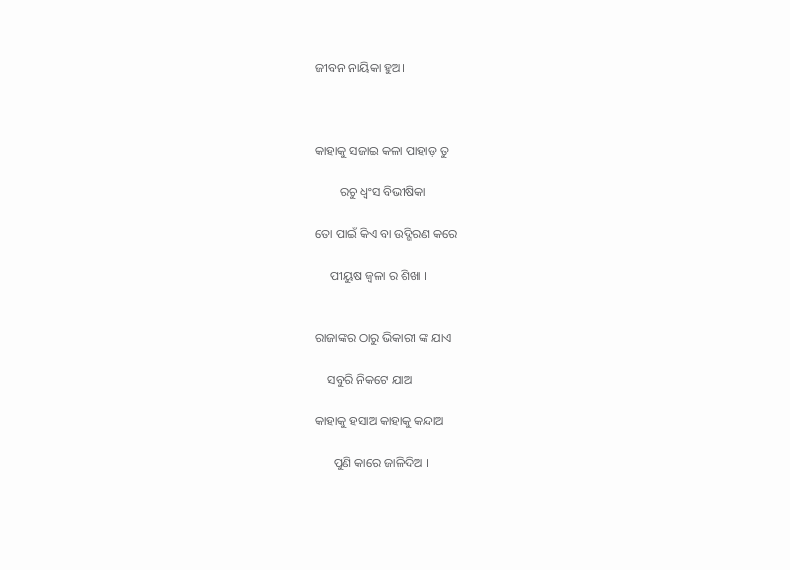ଜୀବନ ନାୟିକା ହୁଅ।



କାହାକୁ ସଜାଇ କଳା ପାହାଡ଼ ତୁ

        ରଚୁ ଧ୍ଵଂସ ବିଭୀଷିକା

ତୋ ପାଇଁ କିଏ ବା ଉଦ୍ଗିରଣ କରେ

     ପୀୟୁଷ ଜ୍ଵଳା ର ଶିଖା ।


ରାଜାଙ୍କର ଠାରୁ ଭିକାରୀ ଙ୍କ ଯାଏ

    ସବୁରି ନିକଟେ ଯାଅ

କାହାକୁ ହସାଅ କାହାକୁ କନ୍ଦାଅ

      ପୁଣି କାରେ ଜାଳିଦିଅ ।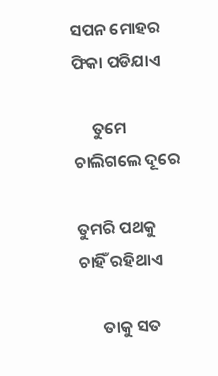ସପନ ମୋହର ଫିକା ପଡିଯାଏ

     ତୁମେ ଚାଲିଗଲେ ଦୂରେ

ତୁମରି ପଥକୁ ଚାହିଁ ରହିଥାଏ

      ତାକୁ ସତ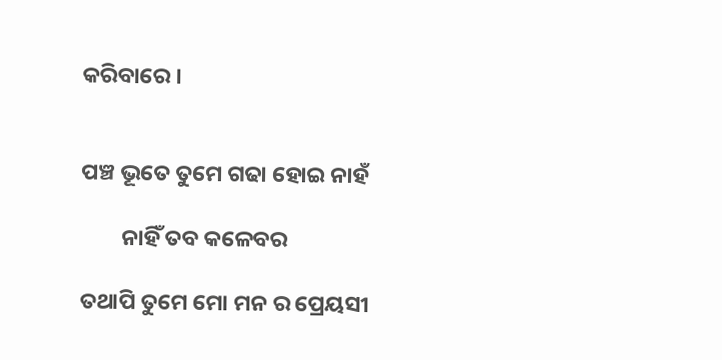କରିବାରେ ।


ପଞ୍ଚ ଭୂତେ ତୁମେ ଗଢା ହୋଇ ନାହଁ

        ନାହିଁ ତବ କଳେବର

ତଥାପି ତୁମେ ମୋ ମନ ର ପ୍ରେୟସୀ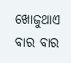ଖୋଜୁଥାଏ ବାର ବାର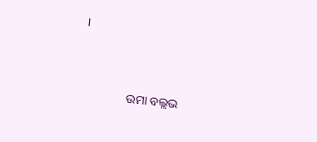।



               ଉମା ବଲ୍ଲଭ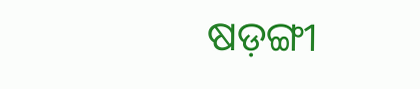ଷଡ଼ଙ୍ଗୀ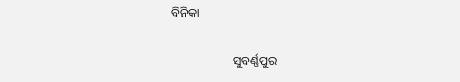ବିନିକା

                    ସୁବର୍ଣ୍ଣପୁର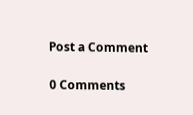Post a Comment

0 Comments